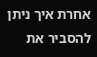אחרת איך ניתן להסביר את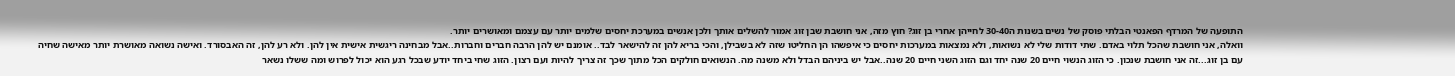התופעה של המרדף הפאנטי הבלתי פוסק של נשים בשנות ה30-40 לחייהן אחרי בן זוג? חוץ מזה, אני חושבת שבן זוג אמור להשלים אותך ולכן אנשים במערכת יחסים שלמים יותר עם עצמם ומאושרים יותר.
וואלה, אני חושבת שהכל תלוי באדם. שתי דודות שלי לא נשואות, ולא נמצאות במערכות יחסים כי איפשהו הן החליטו שזה לא בשבילן, והכי בריא להן זה להישאר לבד.. אומנם יש להן הרבה חברים וחברות..אבל מבחינה ריגשית אישית אין להן. ולא רע להן, זה האבסורד. ואישה נשואה מאושרת יותר מאישה שחיה עם בן זוג...זה אני חושבת שנכון. כי הזוג הנשוי חיים 20 שנה יחד וגם הזוג השני חיים 20 שנה..אבל יש ביניהם הבדל ולא משנה מה. הנשואים חולקים הכל מתוך שכך זה צריך להיות ועם רצון. הזוג שחי ביחד יודע שבכל רגע הוא יכול לפרוש ומה ששלו נשאר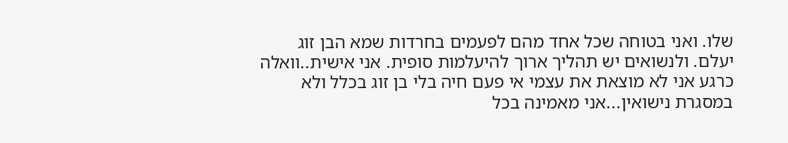שלו. ואני בטוחה שכל אחד מהם לפעמים בחרדות שמא הבן זוג יעלם. ולנשואים יש תהליך ארוך להיעלמות סופית. אני אישית..וואלה כרגע אני לא מוצאת את עצמי אי פעם חיה בלי בן זוג בכלל ולא במסגרת נישואין...אני מאמינה בכל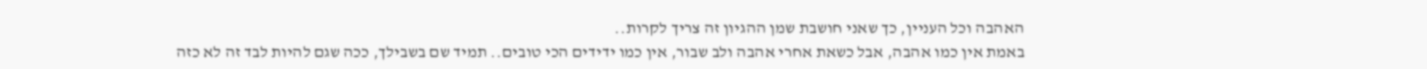האהבה וכל העניין, כך שאני חושבת שמן ההגיון זה צריך לקרות..
באמת אין כמו אהבה, אבל כשאת אחרי אהבה ולב שבור, אין כמו ידידים הכי טובים.. תמיד שם בשבילך, ככה שגם להיות לבד זה לא כזה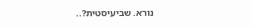נורא. שביעיסטית?..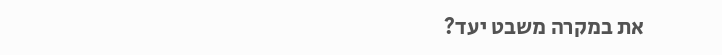את במקרה משבט יעד?